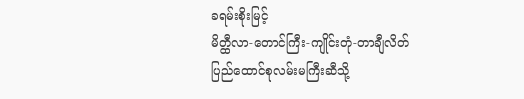ခရမ်းစိုးမြင့်
မိတ္ထီလာ-တောင်ကြီး-ကျိုင်းတုံ-တာချီလိတ်
ပြည်ထောင်စုလမ်းမကြီးဆီသို့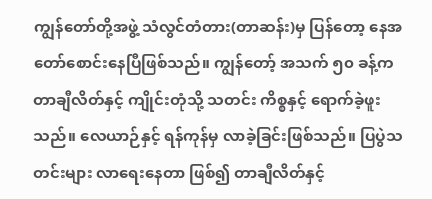ကျွန်တော်တို့အဖွဲ့ သံလွင်တံတား(တာဆန်း)မှ ပြန်တော့ နေအတော်စောင်းနေပြီဖြစ်သည်။ ကျွန်တော့် အသက် ၅၀ ခန့်က တာချီလိတ်နှင့် ကျိုင်းတုံသို့ သတင်း ကိစ္စနှင့် ရောက်ခဲ့ဖူးသည်။ လေယာဉ်နှင့် ရန်ကုန်မှ လာခဲ့ခြင်းဖြစ်သည်။ ပြပွဲသတင်းများ လာရေးနေတာ ဖြစ်၍ တာချီလိတ်နှင့်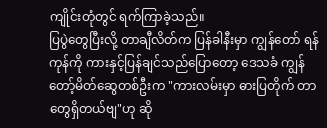ကျိုင်းတုံတွင် ရက်ကြာခဲ့သည်။
ပြပွဲတွေပြီးလို့ တာချီလိတ်က ပြန်ခါနီးမှာ ကျွန်တော် ရန်ကုန်ကို ကားနှင့်ပြန်ချင်သည်ပြောတော့ ဒေသခံ ကျွန်တော့်မိတ်ဆွေတစ်ဦးက "ကားလမ်းမှာ ဓားပြတိုက် တာတွေရှိတယ်ဗျ"ဟု ဆို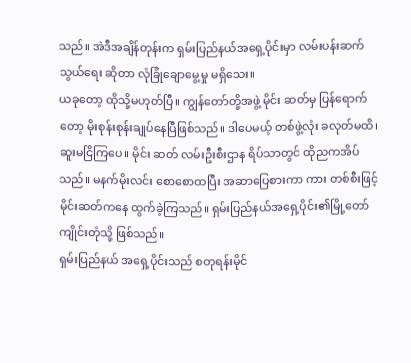သည်။ အဲဒီအချိန်တုန်းက ရှမ်းပြည်နယ်အရှေ့ပိုင်းမှာ လမ်းပန်းဆက်သွယ်ရေး ဆိုတာ လုံခြုံချောမွေ့မှု မရှိသေး။
ယခုတော့ ထိုသို့မဟုတ်ပြီ။ ကျွန်တော်တို့အဖွဲ့ မိုင်း ဆတ်မှ ပြန်ရောက်တော့ မိုးစုန်းစုန်းချုပ်နေပြီဖြစ်သည်။ ဒါပေမယ့် တစ်ဖွဲ့လုံး ခလုတ်မထိ၊ ဆူးမငြိကြပေ။ မိုင်း ဆတ် လမ်းဦးစီးဌာန ရိပ်သာတွင် ထိုညကအိပ်သည်။ မနက်မိုးလင်း စောစောထပြီး အဆာပြေစားကာ ကား တစ်စီးဖြင့် မိုင်းဆတ်ကနေ ထွက်ခဲ့ကြသည်။ ရှမ်းပြည်နယ်အရှေ့ပိုင်း၏မြို့တော် ကျိုင်းတုံသို့ ဖြစ်သည်။
ရှမ်းပြည်နယ် အရှေ့ပိုင်းသည် စတုရန်းမိုင်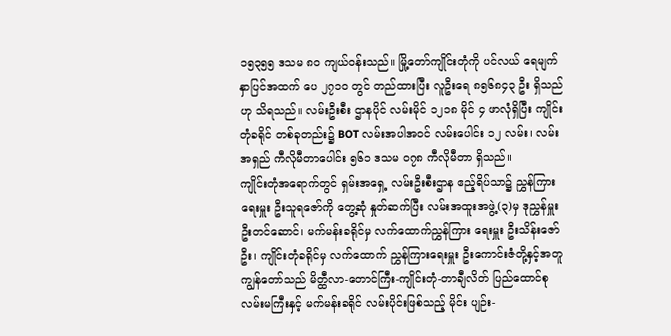၁၅၃၅၅ ဒသမ ၈၀ ကျယ်ဝန်းသည်။ မြို့တော်ကျိုင်းတုံကို ပင်လယ် ရေမျက်နှာပြင်အထက် ပေ ၂၇၁၀ တွင် တည်ထားပြီး လူဦးရေ ၈၅၆၈၄၃ ဦး ရှိသည်ဟု သိရသည်။ လမ်းဦးစီး ဌာနပိုင် လမ်းမိုင် ၁၂၁၈ မိုင် ၄ ဖာလုံရှိပြီး ကျိုင်းတုံခရိုင် တစ်ခုတည်း၌ BOT လမ်းအပါအဝင် လမ်းပေါင်း ၁၂ လမ်း၊ လမ်းအရှည် ကီလိုမီတာပေါင်း ၅၆၁ ဒသမ ၀၇၈ ကီလိုမီတာ ရှိသည်။
ကျိုင်းတုံအရောက်တွင် ရှမ်းအရှေ့ လမ်းဦးစီးဌာန ဧည့်ရိပ်သာ၌ ညွှန်ကြားရေးမှူး ဦးသူရဇော်ကို တွေ့ဆုံ နှုတ်ဆက်ပြီး လမ်းအထူးအဖွဲ့(၃)မှ ဒုညွှန်မှူး ဦးတင်ဆောင်၊ မက်မန်းခရိုင်မှ လက်ထောက်ညွှန်ကြား ရေးမှူး ဦးသိန်းဇော်ဦး၊ ကျိုင်းတုံခရိုင်မှ လက်ထောက် ညွှန်ကြားရေးမှူး ဦးကောင်းဇံတို့နှင့်အတူ ကျွန်တော်သည် မိတ္ထီလာ-တောင်ကြီး-ကျိုင်းတုံ-တာချီလိတ် ပြည်ထောင်စု လမ်းမကြီးနှင့် မက်မန်းခရိုင် လမ်းပိုင်းဖြစ်သည့် မိုင်း ပျဉ်း-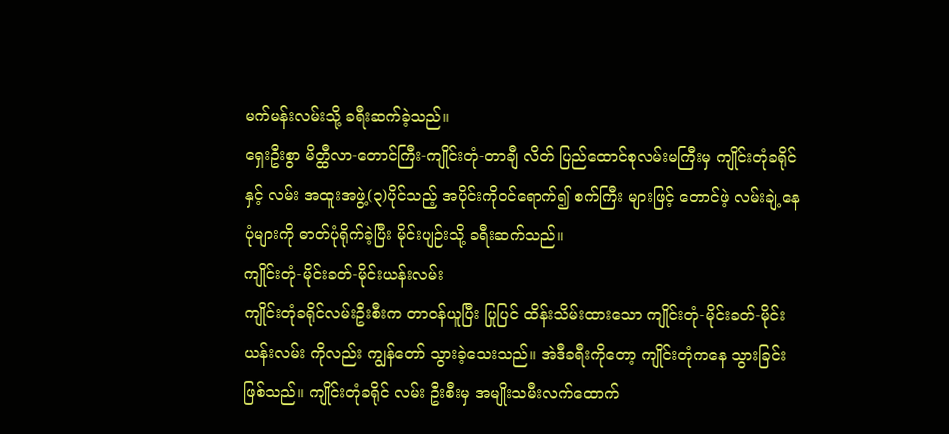မက်မန်းလမ်းသို့ ခရီးဆက်ခဲ့သည်။
ရှေးဦးစွာ မိတ္ထီလာ-တောင်ကြီး-ကျိုင်းတုံ-တာချီ လိတ် ပြည်ထောင်စုလမ်းမကြီးမှ ကျိုင်းတုံခရိုင်နှင့် လမ်း အထူးအဖွဲ့(၃)ပိုင်သည့် အပိုင်းကိုဝင်ရောက်၍ စက်ကြီး များဖြင့် တောင်ဖဲ့ လမ်းချဲ့နေပုံများကို ဓာတ်ပုံရိုက်ခဲ့ပြီး မိုင်းပျဉ်းသို့ ခရီးဆက်သည်။
ကျိုင်းတုံ-မိုင်းခတ်-မိုင်းယန်းလမ်း
ကျိုင်းတုံခရိုင်လမ်းဦးစီးက တာဝန်ယူပြီး ပြုပြင် ထိန်းသိမ်းထားသော ကျိုင်းတုံ-မိုင်းခတ်-မိုင်းယန်းလမ်း ကိုလည်း ကျွန်တော် သွားခဲ့သေးသည်။ အဲဒီခရီးကိုတော့ ကျိုင်းတုံကနေ သွားခြင်းဖြစ်သည်။ ကျိုင်းတုံခရိုင် လမ်း ဦးစီးမှ အမျိုးသမီးလက်ထောက်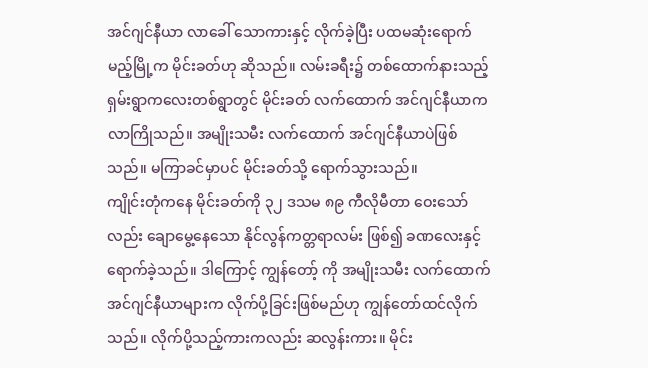အင်ဂျင်နီယာ လာခေါ် သောကားနှင့် လိုက်ခဲ့ပြီး ပထမဆုံးရောက်မည့်မြို့က မိုင်းခတ်ဟု ဆိုသည်။ လမ်းခရီး၌ တစ်ထောက်နားသည့် ရှမ်းရွာကလေးတစ်ရွာတွင် မိုင်းခတ် လက်ထောက် အင်ဂျင်နီယာက လာကြိုသည်။ အမျိုးသမီး လက်ထောက် အင်ဂျင်နီယာပဲဖြစ်သည်။ မကြာခင်မှာပင် မိုင်းခတ်သို့ ရောက်သွားသည်။
ကျိုင်းတုံကနေ မိုင်းခတ်ကို ၃၂ ဒသမ ၈၉ ကီလိုမီတာ ဝေးသော်လည်း ချောမွေ့နေသော နိုင်လွန်ကတ္တရာလမ်း ဖြစ်၍ ခဏလေးနှင့် ရောက်ခဲ့သည်။ ဒါကြောင့် ကျွန်တော့် ကို အမျိုးသမီး လက်ထောက်အင်ဂျင်နီယာများက လိုက်ပို့ခြင်းဖြစ်မည်ဟု ကျွန်တော်ထင်လိုက်သည်။ လိုက်ပို့သည့်ကားကလည်း ဆလွန်းကား။ မိုင်း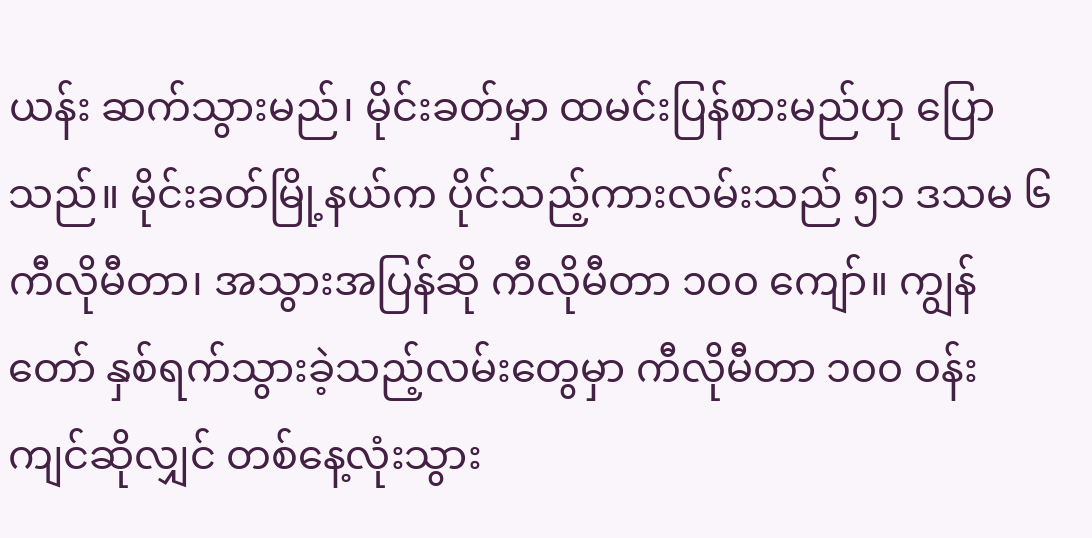ယန်း ဆက်သွားမည်၊ မိုင်းခတ်မှာ ထမင်းပြန်စားမည်ဟု ပြောသည်။ မိုင်းခတ်မြို့နယ်က ပိုင်သည့်ကားလမ်းသည် ၅၁ ဒသမ ၆ ကီလိုမီတာ၊ အသွားအပြန်ဆို ကီလိုမီတာ ၁၀၀ ကျော်။ ကျွန်တော် နှစ်ရက်သွားခဲ့သည့်လမ်းတွေမှာ ကီလိုမီတာ ၁၀၀ ဝန်းကျင်ဆိုလျှင် တစ်နေ့လုံးသွား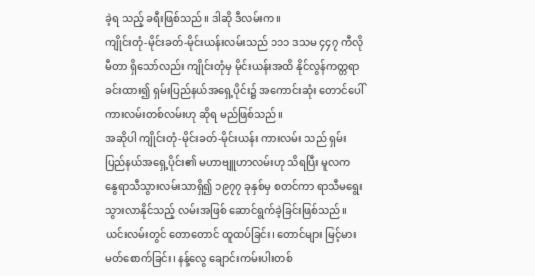ခဲ့ရ သည့် ခရီးဖြစ်သည်။ ဒါဆို ဒီလမ်းက။
ကျိုင်းတုံ-မိုင်းခတ်-မိုင်းယန်းလမ်းသည် ၁၁၁ ဒသမ ၄၄၇ ကီလိုမီတာ ရှိသော်လည်း ကျိုင်းတုံမှ မိုင်းယန်းအထိ နိုင်လွန်ကတ္တရာခင်းထား၍ ရှမ်းပြည်နယ်အရှေ့ပိုင်း၌ အကောင်းဆုံး တောင်ပေါ်ကားလမ်းတစ်လမ်းဟု ဆိုရ မည်ဖြစ်သည်။
အဆိုပါ ကျိုင်းတုံ-မိုင်းခတ်-မိုင်းယန်း ကားလမ်း သည် ရှမ်းပြည်နယ်အရှေ့ပိုင်း၏ မဟာဗျူဟာလမ်းဟု သိရပြီး မူလက နွေရာသီသွားလမ်းသာရှိ၍ ၁၉၇၇ ခုနှစ်မှ စတင်ကာ ရာသီမရွေးသွားလာနိုင်သည့် လမ်းအဖြစ် ဆောင်ရွက်ခဲ့ခြင်းဖြစ်သည်။ ယင်းလမ်းတွင် တောတောင် ထူထပ်ခြင်း၊ တောင်များ မြင့်မားမတ်စောက်ခြင်း၊ နန့်လွေ ချောင်းကမ်းပါးတစ်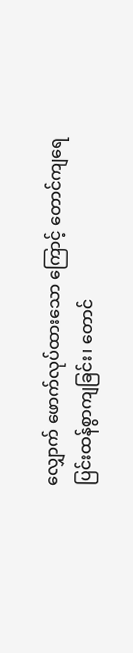လျှောက် ဖောက်လုပ်ထားသော ကြောင့် တောင်ကျရေ ပြင်းထန်စွာကျခြင်း၊ တောင်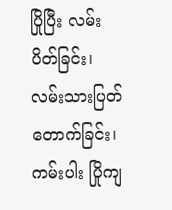ပြိုပြီး လမ်းပိတ်ခြင်း၊ လမ်းသားပြတ်တောက်ခြင်း၊ ကမ်းပါး ပြိုကျ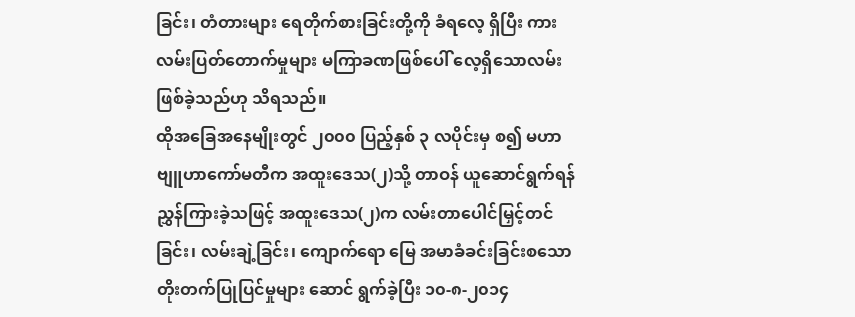ခြင်း၊ တံတားများ ရေတိုက်စားခြင်းတို့ကို ခံရလေ့ ရှိပြီး ကားလမ်းပြတ်တောက်မှုများ မကြာခဏဖြစ်ပေါ် လေ့ရှိသောလမ်း ဖြစ်ခဲ့သည်ဟု သိရသည်။
ထိုအခြေအနေမျိုးတွင် ၂၀၀၀ ပြည့်နှစ် ၃ လပိုင်းမှ စ၍ မဟာဗျူဟာကော်မတီက အထူးဒေသ(၂)သို့ တာဝန် ယူဆောင်ရွက်ရန် ညွှန်ကြားခဲ့သဖြင့် အထူးဒေသ(၂)က လမ်းတာပေါင်မြှင့်တင်ခြင်း၊ လမ်းချဲ့ခြင်း၊ ကျောက်ရော မြေ အမာခံခင်းခြင်းစသော တိုးတက်ပြုပြင်မှုများ ဆောင် ရွက်ခဲ့ပြီး ၁၀-၈-၂၀၁၄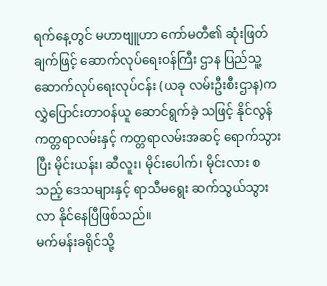ရက်နေ့တွင် မဟာဗျူဟာ ကော်မတီ၏ ဆုံးဖြတ်ချက်ဖြင့် ဆောက်လုပ်ရေးဝန်ကြီး ဌာန ပြည်သူ့ဆောက်လုပ်ရေးလုပ်ငန်း (ယခု လမ်းဦးစီးဌာန)က လွှဲပြောင်းတာဝန်ယူ ဆောင်ရွက်ခဲ့ သဖြင့် နိုင်လွန်ကတ္တရာလမ်းနှင့် ကတ္တရာလမ်းအဆင့် ရောက်သွားပြီး မိုင်းယန်း၊ ဆီလူး၊ မိုင်းပေါက်၊ မိုင်းလား စသည့် ဒေသများနှင့် ရာသီမရွေး ဆက်သွယ်သွားလာ နိုင်နေပြီဖြစ်သည်။
မက်မန်းခရိုင်သို့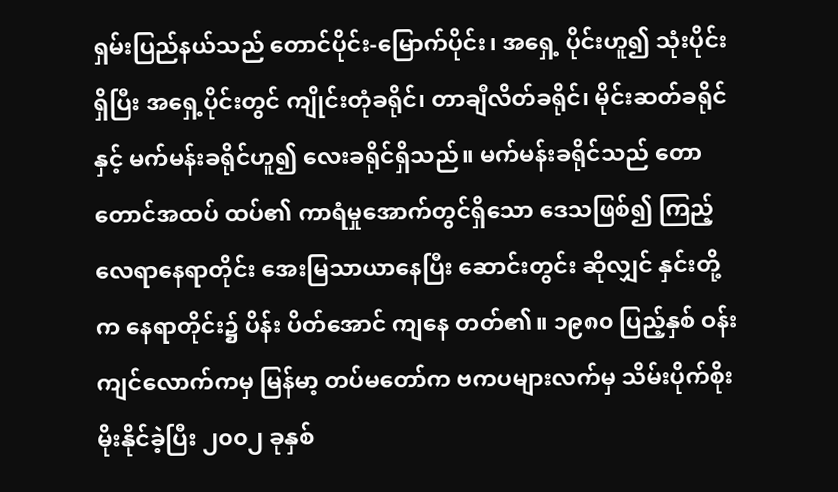ရှမ်းပြည်နယ်သည် တောင်ပိုင်း-မြောက်ပိုင်း၊ အရှေ့ ပိုင်းဟူ၍ သုံးပိုင်းရှိပြီး အရှေ့ပိုင်းတွင် ကျိုင်းတုံခရိုင်၊ တာချီလိတ်ခရိုင်၊ မိုင်းဆတ်ခရိုင်နှင့် မက်မန်းခရိုင်ဟူ၍ လေးခရိုင်ရှိသည်။ မက်မန်းခရိုင်သည် တောတောင်အထပ် ထပ်၏ ကာရံမှုအောက်တွင်ရှိသော ဒေသဖြစ်၍ ကြည့် လေရာနေရာတိုင်း အေးမြသာယာနေပြီး ဆောင်းတွင်း ဆိုလျှင် နှင်းတို့က နေရာတိုင်း၌ ပိန်း ပိတ်အောင် ကျနေ တတ်၏။ ၁၉၈၀ ပြည့်နှစ် ဝန်းကျင်လောက်ကမှ မြန်မာ့ တပ်မတော်က ဗကပများလက်မှ သိမ်းပိုက်စိုးမိုးနိုင်ခဲ့ပြီး ၂၀၀၂ ခုနှစ်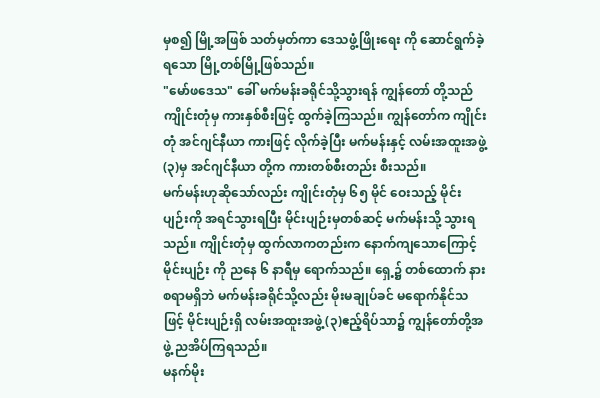မှစ၍ မြို့အဖြစ် သတ်မှတ်ကာ ဒေသဖွံ့ဖြိုးရေး ကို ဆောင်ရွက်ခဲ့ရသော မြို့တစ်မြို့ဖြစ်သည်။
"မော်ဖဒေသ" ခေါ် မက်မန်းခရိုင်သို့သွားရန် ကျွန်တော် တို့သည် ကျိုင်းတုံမှ ကားနှစ်စီးဖြင့် ထွက်ခဲ့ကြသည်။ ကျွန်တော်က ကျိုင်းတုံ အင်ဂျင်နီယာ ကားဖြင့် လိုက်ခဲ့ပြီး မက်မန်းနှင့် လမ်းအထူးအဖွဲ့(၃)မှ အင်ဂျင်နီယာ တို့က ကားတစ်စီးတည်း စီးသည်။
မက်မန်းဟုဆိုသော်လည်း ကျိုင်းတုံမှ ၆၅ မိုင် ဝေးသည့် မိုင်းပျဉ်းကို အရင်သွားရပြီး မိုင်းပျဉ်းမှတစ်ဆင့် မက်မန်းသို့ သွားရသည်။ ကျိုင်းတုံမှ ထွက်လာကတည်းက နောက်ကျသောကြောင့် မိုင်းပျဉ်း ကို ညနေ ၆ နာရီမှ ရောက်သည်။ ရှေ့၌ တစ်ထောက် နားစရာမရှိဘဲ မက်မန်းခရိုင်သို့လည်း မိုးမချုပ်ခင် မရောက်နိုင်သဖြင့် မိုင်းပျဉ်းရှိ လမ်းအထူးအဖွဲ့(၃)ဧည့်ရိပ်သာ၌ ကျွန်တော်တို့အဖွဲ့ ညအိပ်ကြရသည်။
မနက်မိုး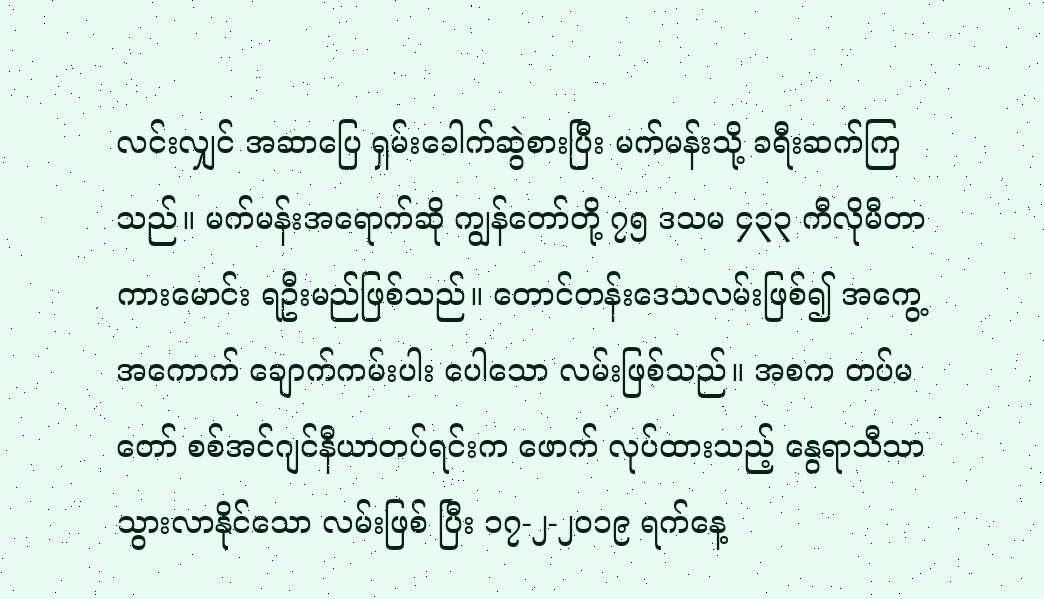လင်းလျှင် အဆာပြေ ရှမ်းခေါက်ဆွဲစားပြီး မက်မန်းသို့ ခရီးဆက်ကြသည်။ မက်မန်းအရောက်ဆို ကျွန်တော်တို့ ၇၅ ဒသမ ၄၃၃ ကီလိုမီတာ ကားမောင်း ရဦးမည်ဖြစ်သည်။ တောင်တန်းဒေသလမ်းဖြစ်၍ အကွေ့ အကောက် ချောက်ကမ်းပါး ပေါသော လမ်းဖြစ်သည်။ အစက တပ်မတော် စစ်အင်ဂျင်နီယာတပ်ရင်းက ဖောက် လုပ်ထားသည့် နွေရာသီသာသွားလာနိုင်သော လမ်းဖြစ် ပြီး ၁၇-၂-၂၀၁၉ ရက်နေ့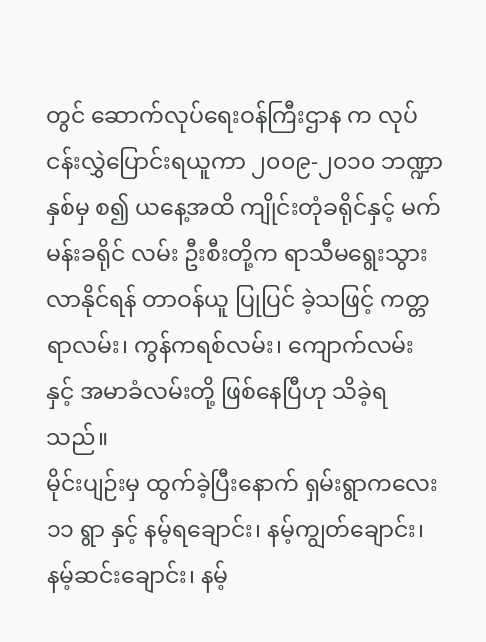တွင် ဆောက်လုပ်ရေးဝန်ကြီးဌာန က လုပ်ငန်းလွှဲပြောင်းရယူကာ ၂၀၀၉-၂၀၁၀ ဘဏ္ဍာနှစ်မှ စ၍ ယနေ့အထိ ကျိုင်းတုံခရိုင်နှင့် မက်မန်းခရိုင် လမ်း ဦးစီးတို့က ရာသီမရွေးသွားလာနိုင်ရန် တာဝန်ယူ ပြုပြင် ခဲ့သဖြင့် ကတ္တရာလမ်း၊ ကွန်ကရစ်လမ်း၊ ကျောက်လမ်း နှင့် အမာခံလမ်းတို့ ဖြစ်နေပြီဟု သိခဲ့ရသည်။
မိုင်းပျဉ်းမှ ထွက်ခဲ့ပြီးနောက် ရှမ်းရွာကလေး ၁၁ ရွာ နှင့် နမ့်ရချောင်း၊ နမ့်ကျွတ်ချောင်း၊ နမ့်ဆင်းချောင်း၊ နမ့်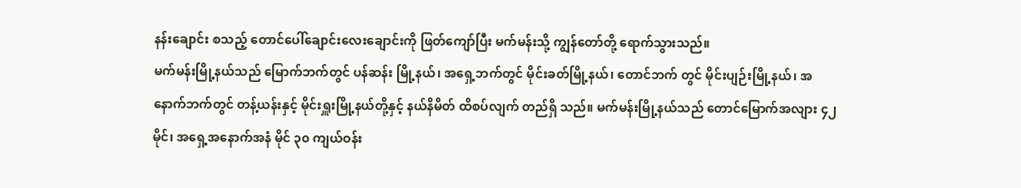နန်းချောင်း စသည့် တောင်ပေါ်ချောင်းလေးချောင်းကို ဖြတ်ကျော်ပြီး မက်မန်းသို့ ကျွန်တော်တို့ ရောက်သွားသည်။
မက်မန်းမြို့နယ်သည် မြောက်ဘက်တွင် ပန်ဆန်း မြို့နယ်၊ အရှေ့ဘက်တွင် မိုင်းခတ်မြို့နယ်၊ တောင်ဘက် တွင် မိုင်းပျဉ်းမြို့နယ်၊ အနောက်ဘက်တွင် တန့်ယန်းနှင့် မိုင်းရှူးမြို့နယ်တို့နှင့် နယ်နိမိတ် ထိစပ်လျက် တည်ရှိ သည်။ မက်မန်းမြို့နယ်သည် တောင်မြောက်အလျား ၄၂ မိုင်၊ အရှေ့အနောက်အနံ မိုင် ၃၀ ကျယ်ဝန်း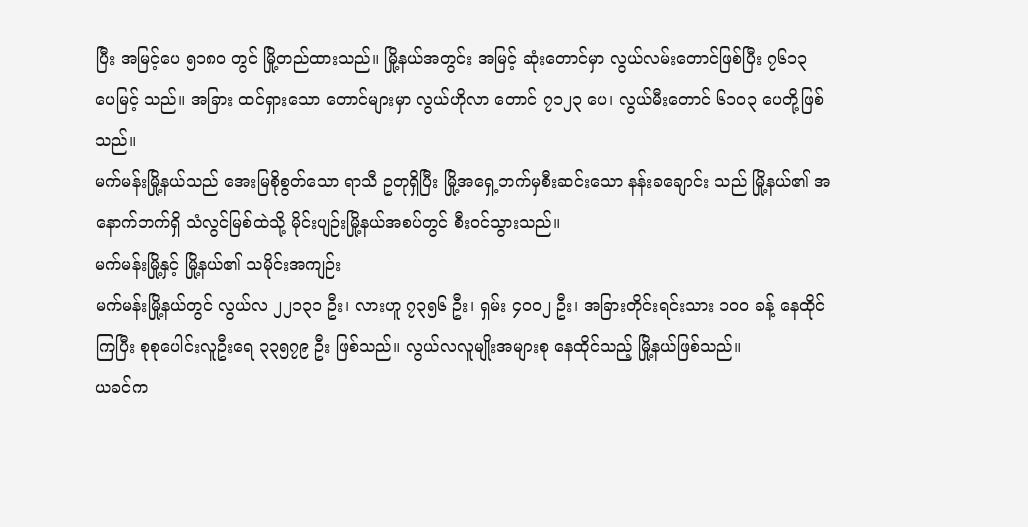ပြီး အမြင့်ပေ ၅၁၈၀ တွင် မြို့တည်ထားသည်။ မြို့နယ်အတွင်း အမြင့် ဆုံးတောင်မှာ လွယ်လမ်းတောင်ဖြစ်ပြီး ၇၆၁၃ ပေမြင့် သည်။ အခြား ထင်ရှားသော တောင်များမှာ လွယ်ဟိုလာ တောင် ၇၁၂၃ ပေ၊ လွယ်မီးတောင် ၆၁၀၃ ပေတို့ဖြစ် သည်။
မက်မန်းမြို့နယ်သည် အေးမြစိုစွတ်သော ရာသီ ဥတုရှိပြီး မြို့အရှေ့ဘက်မှစီးဆင်းသော နန်းခချောင်း သည် မြို့နယ်၏ အနောက်ဘက်ရှိ သံလွင်မြစ်ထဲသို့ မိုင်းပျဉ်းမြို့နယ်အစပ်တွင် စီးဝင်သွားသည်။
မက်မန်းမြို့နှင့် မြို့နယ်၏ သမိုင်းအကျဉ်း
မက်မန်းမြို့နယ်တွင် လွယ်လ ၂၂၁၃၁ ဦး၊ လားဟူ ၇၃၅၆ ဦး၊ ရှမ်း ၄၀၀၂ ဦး၊ အခြားတိုင်းရင်းသား ၁၀၀ ခန့် နေထိုင်ကြပြီး စုစုပေါင်းလူဦးရေ ၃၃၅၇၉ ဦး ဖြစ်သည်။ လွယ်လလူမျိုးအများစု နေထိုင်သည့် မြို့နယ်ဖြစ်သည်။
ယခင်က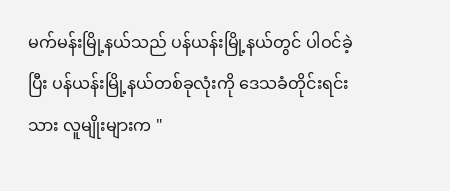မက်မန်းမြို့နယ်သည် ပန်ယန်းမြို့နယ်တွင် ပါဝင်ခဲ့ပြီး ပန်ယန်းမြို့နယ်တစ်ခုလုံးကို ဒေသခံတိုင်းရင်း သား လူမျိုးများက "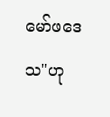မော်ဖဒေသ"ဟု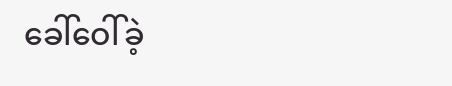ခေါ်ဝေါ်ခဲ့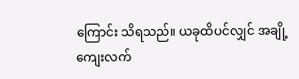ကြောင်း သိရသည်။ ယခုထိပင်လျှင် အချို့ကျေးလက်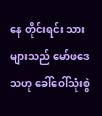နေ တိုင်းရင်း သားများသည် မော်ဖဒေသဟု ခေါ်ဝေါ်သုံးစွဲ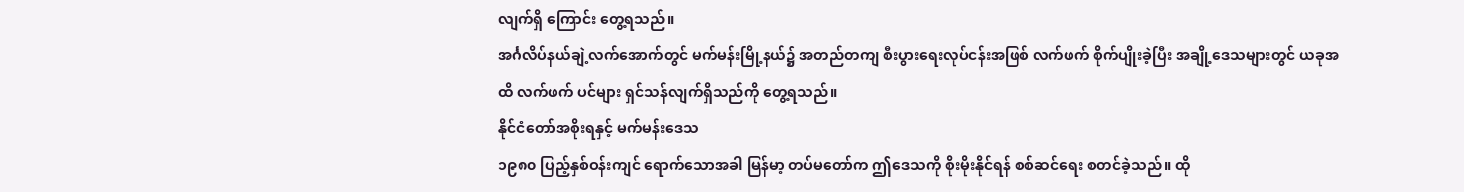လျက်ရှိ ကြောင်း တွေ့ရသည်။
အင်္ဂလိပ်နယ်ချဲ့လက်အောက်တွင် မက်မန်းမြို့နယ်၌ အတည်တကျ စီးပွားရေးလုပ်ငန်းအဖြစ် လက်ဖက် စိုက်ပျိုးခဲ့ပြီး အချို့ဒေသများတွင် ယခုအထိ လက်ဖက် ပင်များ ရှင်သန်လျက်ရှိသည်ကို တွေ့ရသည်။
နိုင်ငံတော်အစိုးရနှင့် မက်မန်းဒေသ
၁၉၈၀ ပြည့်နှစ်ဝန်းကျင် ရောက်သောအခါ မြန်မာ့ တပ်မတော်က ဤဒေသကို စိုးမိုးနိုင်ရန် စစ်ဆင်ရေး စတင်ခဲ့သည်။ ထို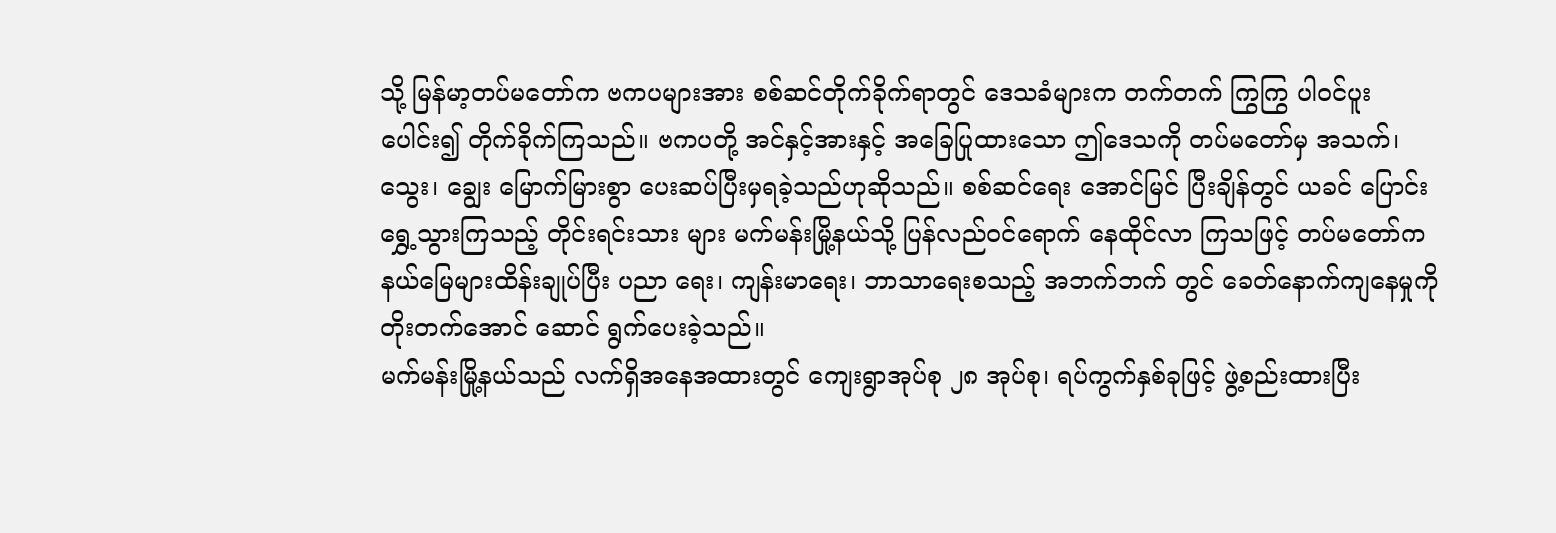သို့ မြန်မာ့တပ်မတော်က ဗကပများအား စစ်ဆင်တိုက်ခိုက်ရာတွင် ဒေသခံများက တက်တက် ကြွကြွ ပါဝင်ပူးပေါင်း၍ တိုက်ခိုက်ကြသည်။ ဗကပတို့ အင်နှင့်အားနှင့် အခြေပြုထားသော ဤဒေသကို တပ်မတော်မှ အသက်၊ သွေး၊ ချွေး မြောက်မြားစွာ ပေးဆပ်ပြီးမှရခဲ့သည်ဟုဆိုသည်။ စစ်ဆင်ရေး အောင်မြင် ပြီးချိန်တွင် ယခင် ပြောင်းရွှေ့သွားကြသည့် တိုင်းရင်းသား များ မက်မန်းမြို့နယ်သို့ ပြန်လည်ဝင်ရောက် နေထိုင်လာ ကြသဖြင့် တပ်မတော်က နယ်မြေများထိန်းချုပ်ပြီး ပညာ ရေး၊ ကျန်းမာရေး၊ ဘာသာရေးစသည့် အဘက်ဘက် တွင် ခေတ်နောက်ကျနေမှုကို တိုးတက်အောင် ဆောင် ရွက်ပေးခဲ့သည်။
မက်မန်းမြို့နယ်သည် လက်ရှိအနေအထားတွင် ကျေးရွာအုပ်စု ၂၈ အုပ်စု၊ ရပ်ကွက်နှစ်ခုဖြင့် ဖွဲ့စည်းထားပြီး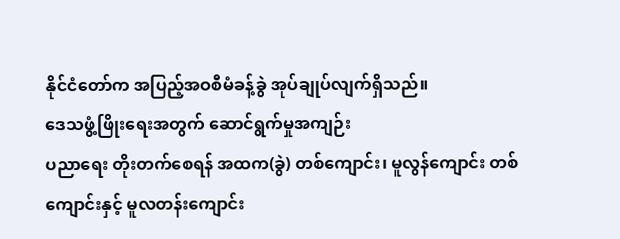နိုင်ငံတော်က အပြည့်အဝစီမံခန့်ခွဲ အုပ်ချုပ်လျက်ရှိသည်။
ဒေသဖွံ့ဖြိုးရေးအတွက် ဆောင်ရွက်မှုအကျဉ်း
ပညာရေး တိုးတက်စေရန် အထက(ခွဲ) တစ်ကျောင်း၊ မူလွန်ကျောင်း တစ်ကျောင်းနှင့် မူလတန်းကျောင်း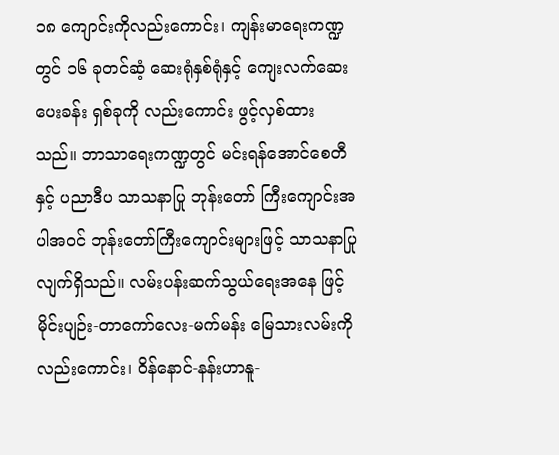၁၈ ကျောင်းကိုလည်းကောင်း၊ ကျန်းမာရေးကဏ္ဍတွင် ၁၆ ခုတင်ဆံ့ ဆေးရုံနှစ်ရုံနှင့် ကျေးလက်ဆေးပေးခန်း ရှစ်ခုကို လည်းကောင်း ဖွင့်လှစ်ထားသည်။ ဘာသာရေးကဏ္ဍတွင် မင်းရန်အောင်စေတီနှင့် ပညာဒီပ သာသနာပြု ဘုန်းတော် ကြီးကျောင်းအပါအဝင် ဘုန်းတော်ကြီးကျောင်းများဖြင့် သာသနာပြုလျက်ရှိသည်။ လမ်းပန်းဆက်သွယ်ရေးအနေ ဖြင့် မိုင်းပျဉ်း-တာကော်လေး-မက်မန်း မြေသားလမ်းကို လည်းကောင်း၊ ဝိန်နောင်-နန်းဟာနူ-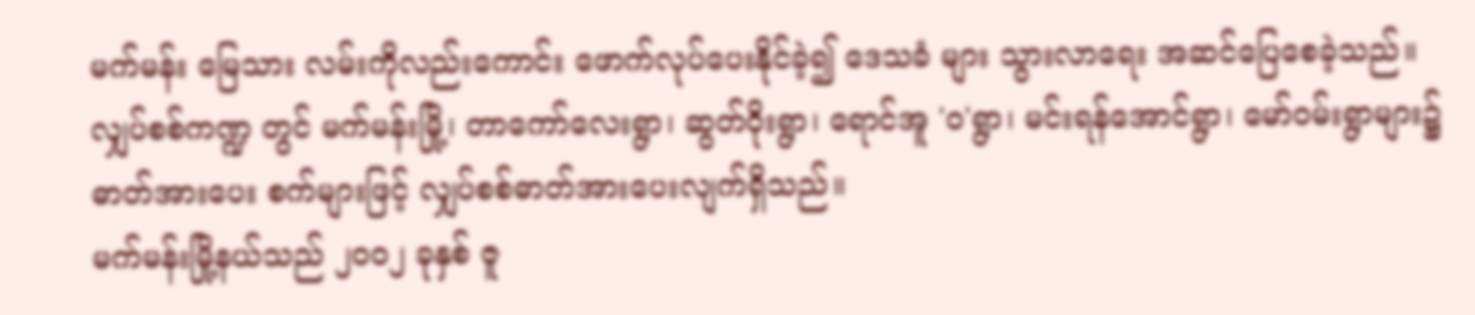မက်မန်း မြေသား လမ်းကိုလည်းကောင်း ဖောက်လုပ်ပေးနိုင်ခဲ့၍ ဒေသခံ များ သွားလာရေး အဆင်ပြေစေခဲ့သည်။ လျှပ်စစ်ကဏ္ဍ တွင် မက်မန်းမြို့၊ တာကော်လေးရွာ၊ ဆွတ်ဝိုးရွာ၊ ရောင်အူ 'ဝ'ရွာ၊ မင်းရန်အောင်ရွာ၊ မော်ဝမ်းရွာများ၌ ဓာတ်အားပေး စက်များဖြင့် လျှပ်စစ်ဓာတ်အားပေးလျက်ရှိသည်။
မက်မန်းမြို့နယ်သည် ၂၀၀၂ ခုနှစ် ဇူ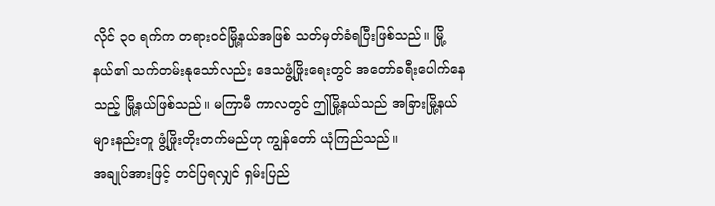လိုင် ၃၀ ရက်က တရားဝင်မြို့နယ်အဖြစ် သတ်မှတ်ခံရပြီးဖြစ်သည်။ မြို့နယ်၏ သက်တမ်းနုသော်လည်း ဒေသဖွံ့ဖြိုးရေးတွင် အတော်ခရီးပေါက်နေသည့် မြို့နယ်ဖြစ်သည်။ မကြာမီ ကာလတွင် ဤမြို့နယ်သည် အခြားမြို့နယ်များနည်းတူ ဖွံ့ဖြိုးတိုးတက်မည်ဟု ကျွန်တော် ယုံကြည်သည်။
အချုပ်အားဖြင့် တင်ပြရလျှင် ရှမ်းပြည်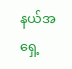နယ်အရှေ့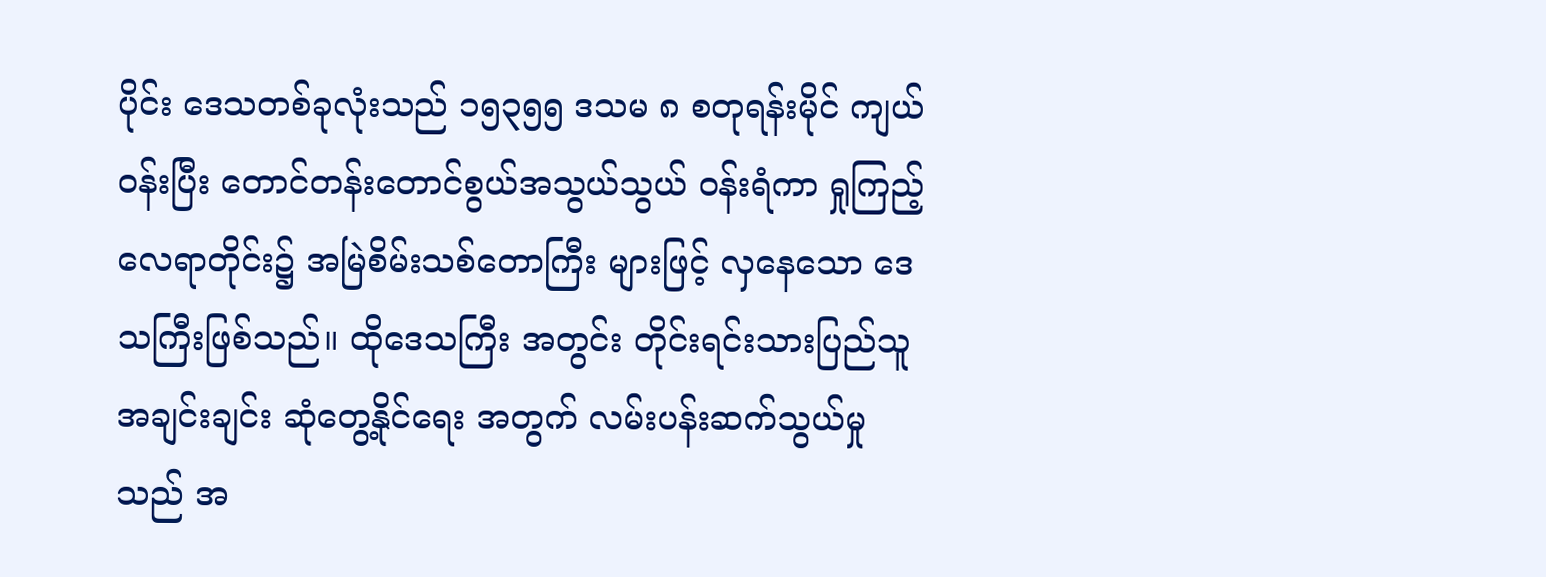ပိုင်း ဒေသတစ်ခုလုံးသည် ၁၅၃၅၅ ဒသမ ၈ စတုရန်းမိုင် ကျယ်ဝန်းပြီး တောင်တန်းတောင်စွယ်အသွယ်သွယ် ဝန်းရံကာ ရှုကြည့်လေရာတိုင်း၌ အမြဲစိမ်းသစ်တောကြီး များဖြင့် လှနေသော ဒေသကြီးဖြစ်သည်။ ထိုဒေသကြီး အတွင်း တိုင်းရင်းသားပြည်သူအချင်းချင်း ဆုံတွေ့နိုင်ရေး အတွက် လမ်းပန်းဆက်သွယ်မှုသည် အ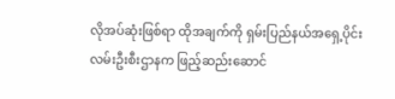လိုအပ်ဆုံးဖြစ်ရာ ထိုအချက်ကို ရှမ်းပြည်နယ်အရှေ့ပိုင်း လမ်းဦးစီးဌာနက ဖြည့်ဆည်းဆောင်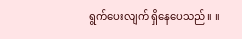ရွက်ပေးလျက် ရှိနေပေသည်။ ။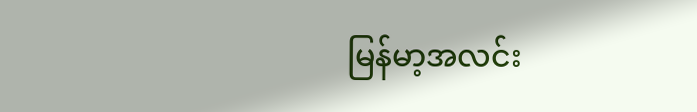မြန်မာ့အလင်း